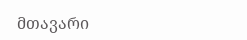მთავარი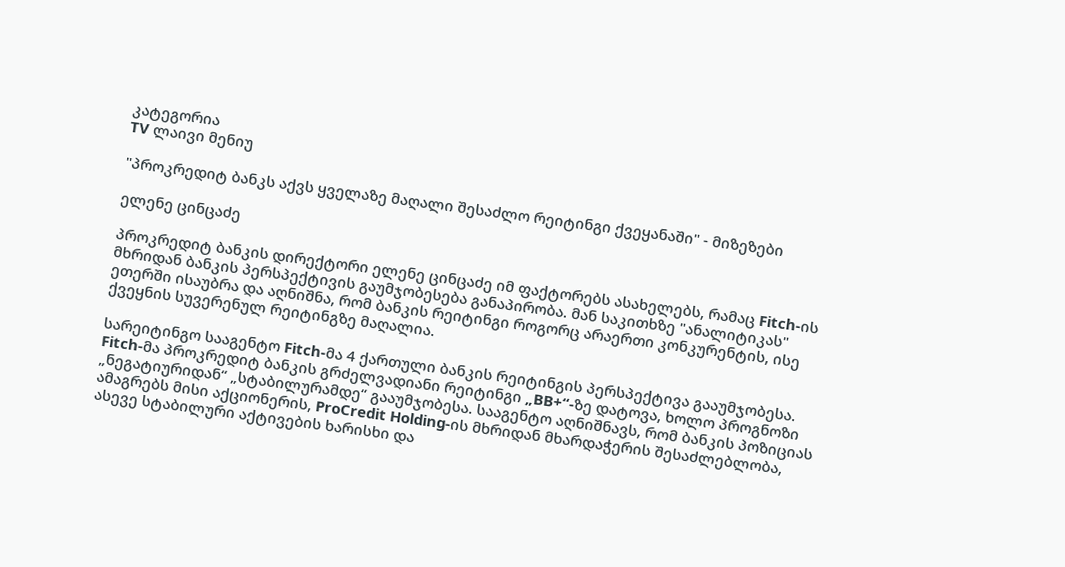კატეგორია
TV ლაივი მენიუ

"პროკრედიტ ბანკს აქვს ყველაზე მაღალი შესაძლო რეიტინგი ქვეყანაში" - მიზეზები

ელენე ცინცაძე

პროკრედიტ ბანკის დირექტორი ელენე ცინცაძე იმ ფაქტორებს ასახელებს, რამაც Fitch-ის მხრიდან ბანკის პერსპექტივის გაუმჯობესება განაპირობა. მან საკითხზე "ანალიტიკას" ეთერში ისაუბრა და აღნიშნა, რომ ბანკის რეიტინგი როგორც არაერთი კონკურენტის, ისე ქვეყნის სუვერენულ რეიტინგზე მაღალია.

სარეიტინგო სააგენტო Fitch-მა 4 ქართული ბანკის რეიტინგის პერსპექტივა გააუმჯობესა. Fitch-მა პროკრედიტ ბანკის გრძელვადიანი რეიტინგი „BB+“-ზე დატოვა, ხოლო პროგნოზი „ნეგატიურიდან“ „სტაბილურამდე“ გააუმჯობესა. სააგენტო აღნიშნავს, რომ ბანკის პოზიციას ამაგრებს მისი აქციონერის, ProCredit Holding-ის მხრიდან მხარდაჭერის შესაძლებლობა, ასევე სტაბილური აქტივების ხარისხი და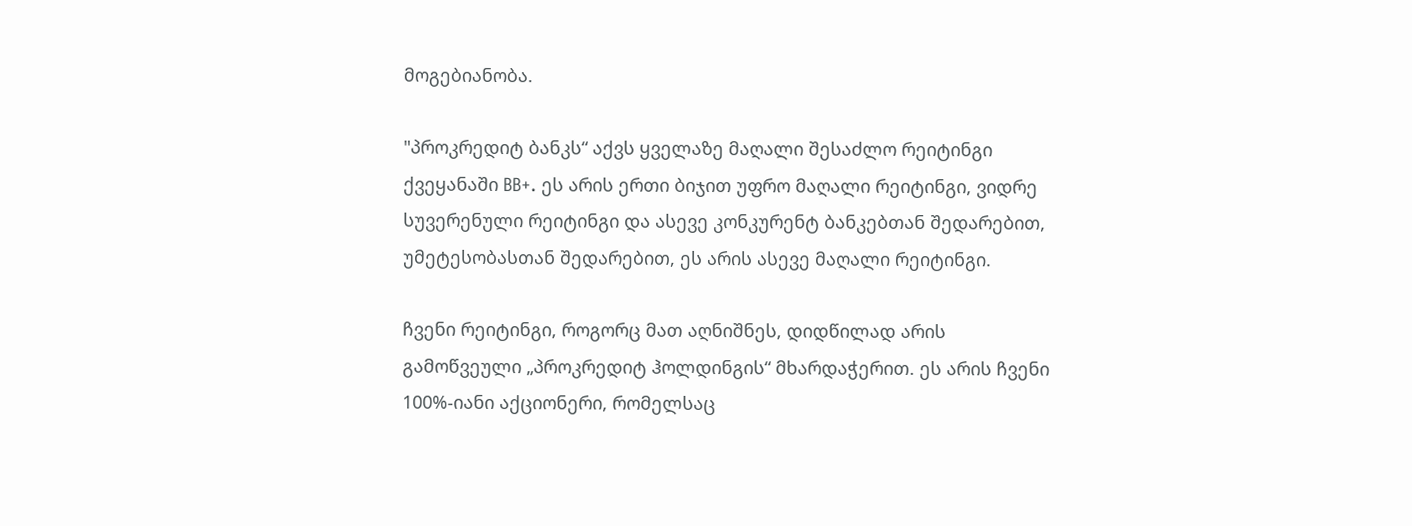მოგებიანობა.

"პროკრედიტ ბანკს“ აქვს ყველაზე მაღალი შესაძლო რეიტინგი ქვეყანაში BB+. ეს არის ერთი ბიჯით უფრო მაღალი რეიტინგი, ვიდრე სუვერენული რეიტინგი და ასევე კონკურენტ ბანკებთან შედარებით, უმეტესობასთან შედარებით, ეს არის ასევე მაღალი რეიტინგი.

ჩვენი რეიტინგი, როგორც მათ აღნიშნეს, დიდწილად არის გამოწვეული „პროკრედიტ ჰოლდინგის“ მხარდაჭერით. ეს არის ჩვენი 100%-იანი აქციონერი, რომელსაც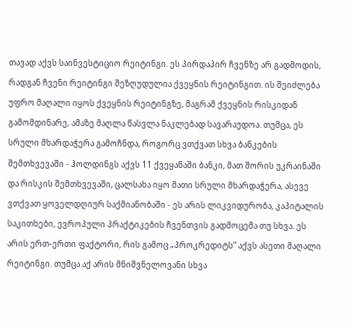თავად აქვს საინვესტიციო რეიტინგი. ეს პირდაპირ ჩვენზე არ გადმოდის, რადგან ჩვენი რეიტინგი შეზღუდულია ქვეყნის რეიტინგით. ის შეიძლება უფრო მაღალი იყოს ქვეყნის რეიტინგზე, მაგრამ ქვეყნის რისკიდან გამომდინარე, ამაზე მაღლა წასვლა ნაკლებად სავარაუდოა. თუმცა, ეს სრული მხარდაჭერა გამოჩნდა, როგორც ვთქვათ სხვა ბანკების შემთხვევაში - ჰოლდინგს აქვს 11 ქვეყანაში ბანკი, მათ შორის უკრაინაში და რისკის შემთხვევაში, ცალსახა იყო მათი სრული მხარდაჭერა, ასევე ვთქვათ ყოველდღიურ საქმიანობაში - ეს არის ლიკვიდურობა, კაპიტალის საკითხები, ევროპული პრაქტიკების ჩვენთვის გადმოცემა თუ სხვა. ეს არის ერთ-ერთი ფაქტორი, რის გამოც „პროკრედიტს“ აქვს ასეთი მაღალი რეიტინგი. თუმცა აქ არის მნიშვნელოვანი სხვა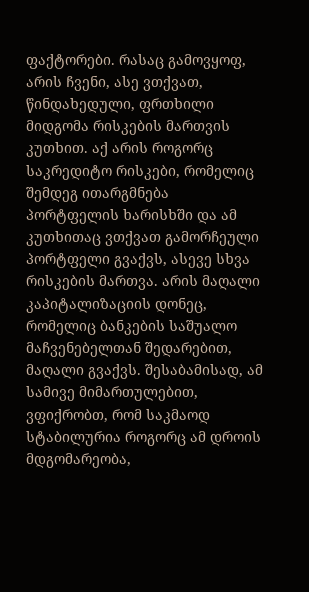ფაქტორები. რასაც გამოვყოფ, არის ჩვენი, ასე ვთქვათ, წინდახედული, ფრთხილი მიდგომა რისკების მართვის კუთხით. აქ არის როგორც საკრედიტო რისკები, რომელიც შემდეგ ითარგმნება პორტფელის ხარისხში და ამ კუთხითაც ვთქვათ გამორჩეული პორტფელი გვაქვს, ასევე სხვა რისკების მართვა. არის მაღალი კაპიტალიზაციის დონეც, რომელიც ბანკების საშუალო მაჩვენებელთან შედარებით, მაღალი გვაქვს. შესაბამისად, ამ სამივე მიმართულებით, ვფიქრობთ, რომ საკმაოდ სტაბილურია როგორც ამ დროის მდგომარეობა,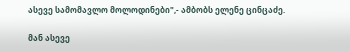ასევე სამომავლო მოლოდინები",- ამბობს ელენე ცინცაძე.

მან ასევე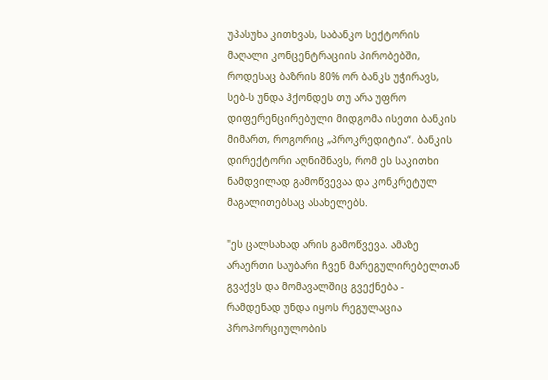უპასუხა კითხვას, საბანკო სექტორის მაღალი კონცენტრაციის პირობებში, როდესაც ბაზრის 80% ორ ბანკს უჭირავს, სებ-ს უნდა ჰქონდეს თუ არა უფრო დიფერენცირებული მიდგომა ისეთი ბანკის მიმართ, როგორიც „პროკრედიტია“. ბანკის დირექტორი აღნიშნავს, რომ ეს საკითხი ნამდვილად გამოწვევაა და კონკრეტულ მაგალითებსაც ასახელებს.

"ეს ცალსახად არის გამოწვევა. ამაზე არაერთი საუბარი ჩვენ მარეგულირებელთან გვაქვს და მომავალშიც გვექნება - რამდენად უნდა იყოს რეგულაცია პროპორციულობის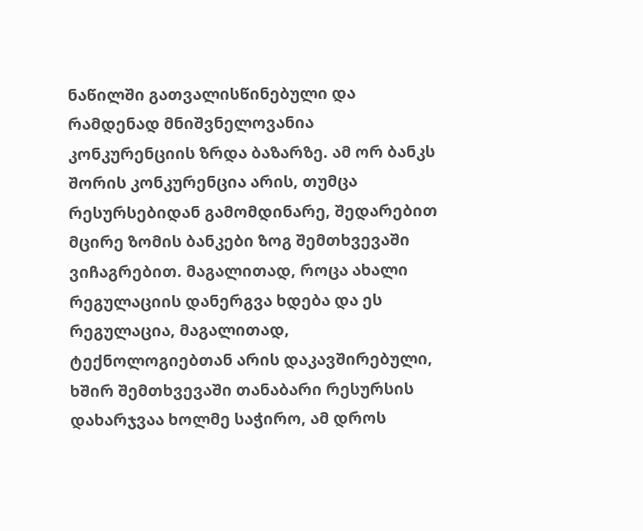ნაწილში გათვალისწინებული და რამდენად მნიშვნელოვანია კონკურენციის ზრდა ბაზარზე. ამ ორ ბანკს შორის კონკურენცია არის, თუმცა რესურსებიდან გამომდინარე, შედარებით მცირე ზომის ბანკები ზოგ შემთხვევაში ვიჩაგრებით. მაგალითად, როცა ახალი რეგულაციის დანერგვა ხდება და ეს რეგულაცია, მაგალითად, ტექნოლოგიებთან არის დაკავშირებული, ხშირ შემთხვევაში თანაბარი რესურსის დახარჯვაა ხოლმე საჭირო, ამ დროს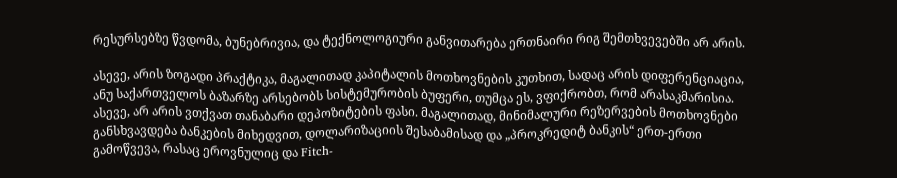რესურსებზე წვდომა, ბუნებრივია, და ტექნოლოგიური განვითარება ერთნაირი რიგ შემთხვევებში არ არის.

ასევე, არის ზოგადი პრაქტიკა, მაგალითად კაპიტალის მოთხოვნების კუთხით, სადაც არის დიფერენციაცია, ანუ საქართველოს ბაზარზე არსებობს სისტემურობის ბუფერი, თუმცა ეს, ვფიქრობთ, რომ არასაკმარისია. ასევე, არ არის ვთქვათ თანაბარი დეპოზიტების ფასი. მაგალითად, მინიმალური რეზერვების მოთხოვნები განსხვავდება ბანკების მიხედვით, დოლარიზაციის შესაბამისად და „პროკრედიტ ბანკის“ ერთ-ერთი გამოწვევა, რასაც ეროვნულიც და Fitch-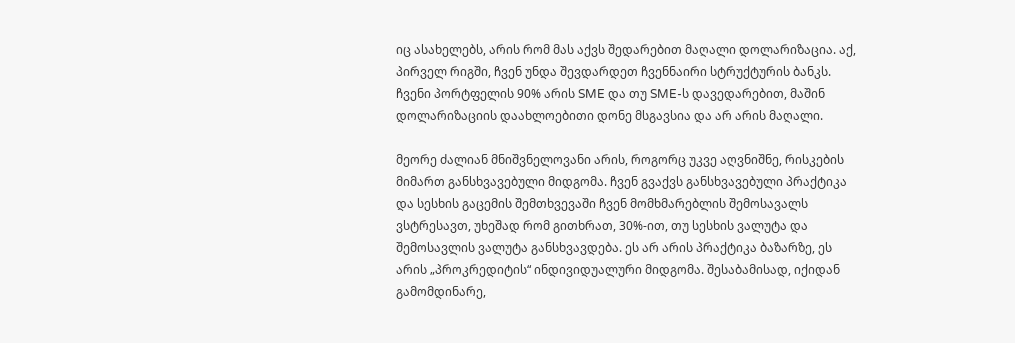იც ასახელებს, არის რომ მას აქვს შედარებით მაღალი დოლარიზაცია. აქ, პირველ რიგში, ჩვენ უნდა შევდარდეთ ჩვენნაირი სტრუქტურის ბანკს. ჩვენი პორტფელის 90% არის SME და თუ SME-ს დავედარებით, მაშინ დოლარიზაციის დაახლოებითი დონე მსგავსია და არ არის მაღალი.

მეორე ძალიან მნიშვნელოვანი არის, როგორც უკვე აღვნიშნე, რისკების მიმართ განსხვავებული მიდგომა. ჩვენ გვაქვს განსხვავებული პრაქტიკა და სესხის გაცემის შემთხვევაში ჩვენ მომხმარებლის შემოსავალს ვსტრესავთ, უხეშად რომ გითხრათ, 30%-ით, თუ სესხის ვალუტა და შემოსავლის ვალუტა განსხვავდება. ეს არ არის პრაქტიკა ბაზარზე, ეს არის „პროკრედიტის“ ინდივიდუალური მიდგომა. შესაბამისად, იქიდან გამომდინარე,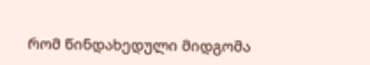რომ წინდახედული მიდგომა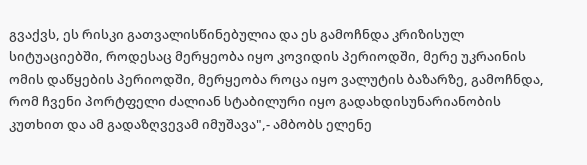გვაქვს, ეს რისკი გათვალისწინებულია და ეს გამოჩნდა კრიზისულ სიტუაციებში, როდესაც მერყეობა იყო კოვიდის პერიოდში, მერე უკრაინის ომის დაწყების პერიოდში, მერყეობა როცა იყო ვალუტის ბაზარზე, გამოჩნდა, რომ ჩვენი პორტფელი ძალიან სტაბილური იყო გადახდისუნარიანობის კუთხით და ამ გადაზღვევამ იმუშავა",- ამბობს ელენე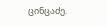ცინცაძე.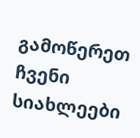გამოწერეთ ჩვენი სიახლეები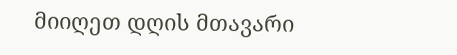მიიღეთ დღის მთავარი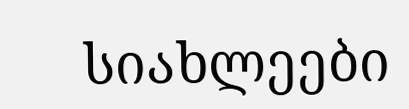სიახლეები